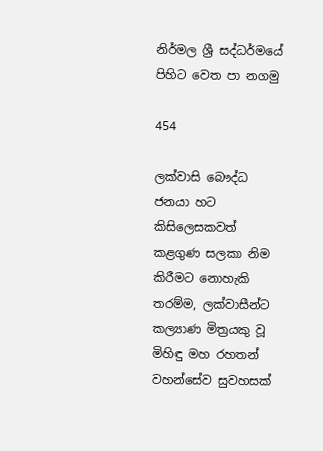නිර්මල ශ්‍රී සද්ධර්මයේ පිහිට වෙත පා නගමු

454

ලක්වාසි බෞද්ධ ජනයා හට කිසිලෙසකවත් කළගුණ සලකා නිම කිරීමට නොහැකි තරම්ම, ලක්වාසීන්ට කල්‍යාණ මිත්‍රයකු වූ මිහිඳු මහ රහතන් වහන්සේව සුවහසක්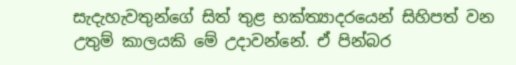සැදැහැවතුන්ගේ සිත් තුළ භක්ත්‍යාදරයෙන් සිහිපත් වන උතුම් කාලයකි මේ උදාවන්නේ. ඒ පින්බර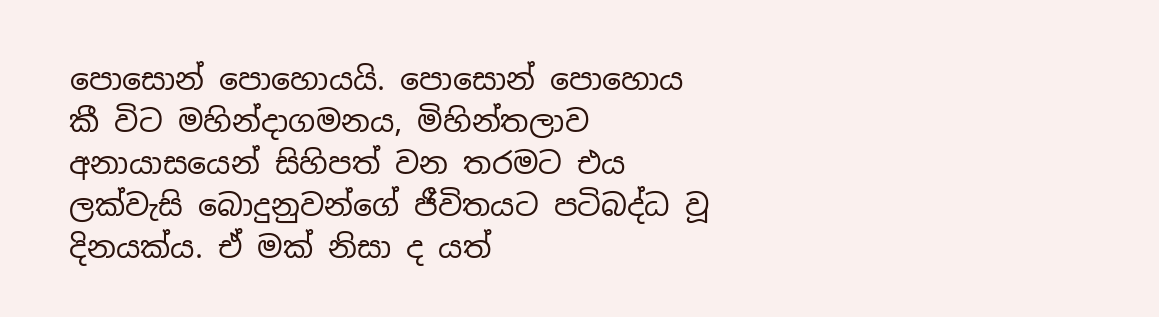පොසොන් පොහොයයි. පොසොන් පොහොය කී විට මහින්දාගමනය, මිහින්තලාව අනායාසයෙන් සිහිපත් වන තරමට එය ලක්වැසි බොදුනුවන්ගේ ජීවිතයට පටිබද්ධ වූ දිනයක්ය. ඒ මක් නිසා ද යත්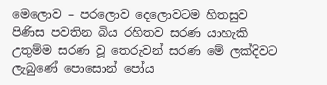මෙලොව – පරලොව දෙලොවටම හිතසුව පිණිස පවතින බිය රහිතව සරණ යාහැකි උතුම්ම සරණ වූ තෙරුවන් සරණ මේ ලක්දිවට ලැබුණේ පොසොන් පෝය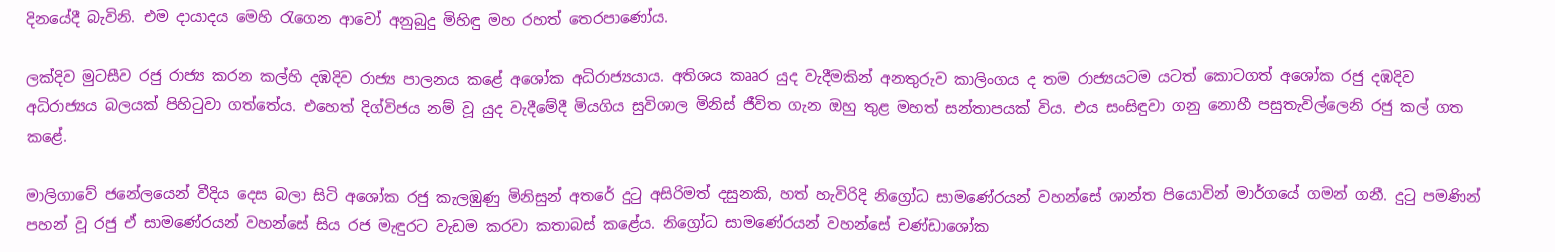දිනයේදී බැවිනි. එම දායාදය මෙහි රැගෙන ආවෝ අනුබුදු මිහිඳු මහ රහත් තෙරපාණෝය.

ලක්දිව මුටසීව රජු රාජ්‍ය කරන කල්හි දඹදිව රාජ්‍ය පාලනය කළේ අශෝක අධිරාජ්‍යයාය. අතිශය කෲර යුද වැදීමකින් අනතුරුව කාලිංගය ද තම රාජ්‍යයටම යටත් කොටගත් අශෝක රජු දඹදිව අධිරාජ්‍යය බලයක් පිහිටුවා ගත්තේය. එහෙත් දිග්විජය නම් වූ යුද වැදීමේදී මියගිය සුවිශාල මිනිස් ජීවිත ගැන ඔහු තුළ මහත් සන්තාපයක් විය. එය සංසිඳුවා ගනු නොහී පසුතැවිල්ලෙනි රජු කල් ගත කළේ.

මාලිගාවේ ජනේලයෙන් වීදිය දෙස බලා සිටි අශෝක රජු කැලඹුණු මිනිසුන් අතරේ දුටු අසිරිමත් දසුනකි, හත් හැවිරිදි නිග්‍රෝධ සාමණේරයන් වහන්සේ ශාන්ත පියොවින් මාර්ගයේ ගමන් ගනී. දුටු පමණින් පහන් වූ රජු ඒ සාමණේරයන් වහන්සේ සිය රජ මැඳුරට වැඩම කරවා කතාබස් කළේය. නිග්‍රෝධ සාමණේරයන් වහන්සේ චණ්ඩාශෝක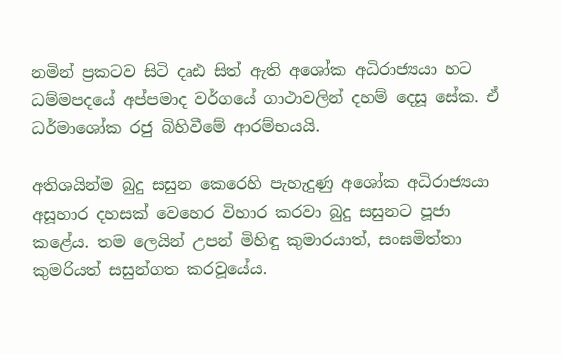නමින් ප්‍රකටව සිටි දෘඪ සිත් ඇති අශෝක අධිරාජ්‍යයා හට ධම්මපදයේ අප්පමාද වර්ගයේ ගාථාවලින් දහම් දෙසූ සේක. ඒ ධර්මාශෝක රජු බිහිවීමේ ආරම්භයයි.

අතිශයින්ම බුදු සසුන කෙරෙහි පැහැදුණු අශෝක අධිරාජ්‍යයා අසූහාර දහසක් වෙහෙර විහාර කරවා බුදු සසුනට පූජා කළේය. තම ලෙයින් උපන් මිහිඳු කුමාරයාත්, සංඝමිත්තා කුමරියත් සසුන්ගත කරවූයේය.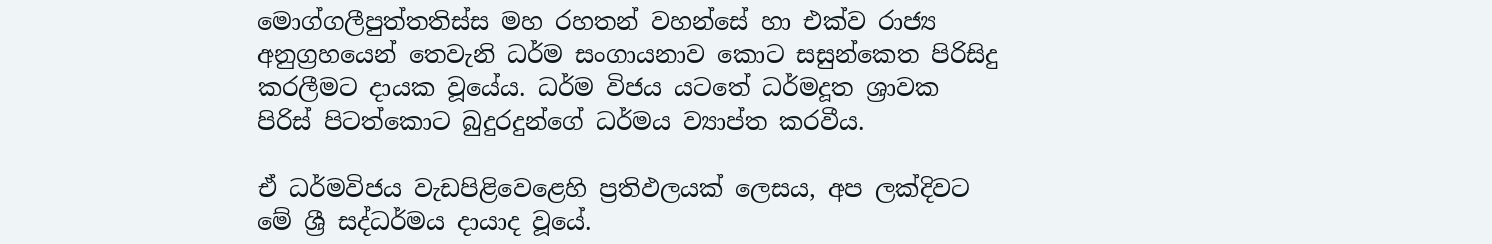මොග්ගලීපුත්තතිස්ස මහ රහතන් වහන්සේ හා එක්ව රාජ්‍ය අනුග්‍රහයෙන් තෙවැනි ධර්ම සංගායනාව කොට සසුන්කෙත පිරිසිදු කරලීමට දායක වූයේය. ධර්ම විජය යටතේ ධර්මදූත ශ්‍රාවක පිරිස් පිටත්කොට බුදුරදුන්ගේ ධර්මය ව්‍යාප්ත කරවීය.

ඒ ධර්මවිජය වැඩපිළිවෙළෙහි ප්‍රතිඵලයක් ලෙසය, අප ලක්දිවට මේ ශ්‍රී සද්ධර්මය දායාද වූයේ.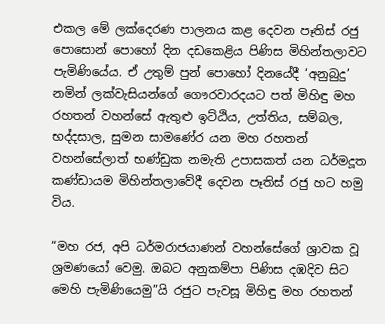එකල මේ ලක්දෙරණ පාලනය කළ දෙවන පෑතිස් රජු පොසොන් පොහෝ දින දඩකෙළිය පිණිස මිහින්තලාවට පැමිණියේය. ඒ උතුම් පුන් පොහෝ දිනයේදී ‘අනුබුදු’ නමින් ලක්වැසියන්ගේ ගෞරවාරදයට පත් මිහිඳු මහ රහතන් වහන්සේ ඇතුළු ඉට්ඨිය, උත්තිය, සම්බල, භද්දසාල, සුමන සාමණේර යන මහ රහතන් වහන්සේලාත් භණ්ඩුක නමැති උපාසකත් යන ධර්මදූත කණ්ඩායම මිහින්තලාවේදී දෙවන පෑතිස් රජු හට හමු විය.

“මහ රජ, අපි ධර්මරාජයාණන් වහන්සේගේ ශ්‍රාවක වූ ශ්‍රමණයෝ වෙමු. ඔබට අනුකම්පා පිණිස දඹදිව සිට මෙහි පැමිණියෙමු”යි රජුට පැවසූ මිහිඳු මහ රහතන්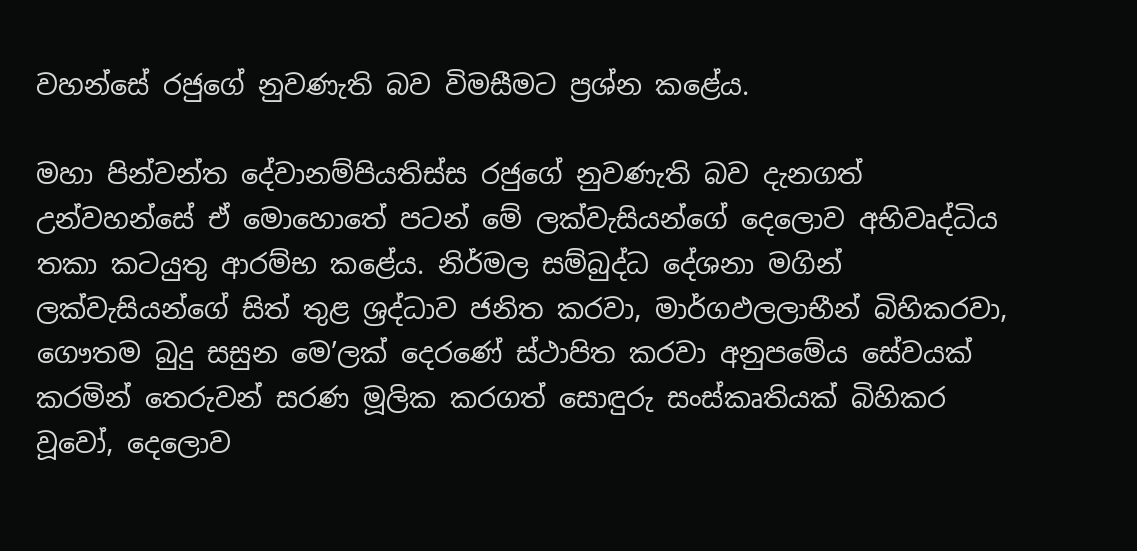වහන්සේ රජුගේ නුවණැති බව විමසීමට ප්‍රශ්න කළේය.

මහා පින්වන්ත දේවානම්පියතිස්ස රජුගේ නුවණැති බව දැනගත් උන්වහන්සේ ඒ මොහොතේ පටන් මේ ලක්වැසියන්ගේ දෙලොව අභිවෘද්ධිය තකා කටයුතු ආරම්භ කළේය. නිර්මල සම්බුද්ධ දේශනා මගින් ලක්වැසියන්ගේ සිත් තුළ ශ්‍රද්ධාව ජනිත කරවා, මාර්ගඵලලාභීන් බිහිකරවා, ගෞතම බුදු සසුන මෙ’ලක් දෙරණේ ස්ථාපිත කරවා අනුපමේය සේවයක් කරමින් තෙරුවන් සරණ මූලික කරගත් සොඳුරු සංස්කෘතියක් බිහිකර වූවෝ, දෙලොව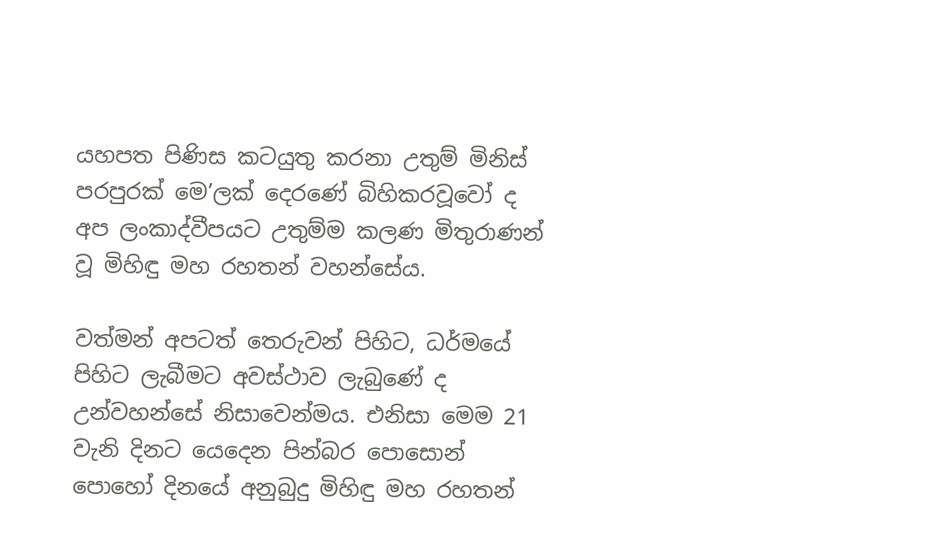යහපත පිණිස කටයුතු කරනා උතුම් මිනිස් පරපුරක් මෙ’ලක් දෙරණේ බිහිකරවූවෝ ද අප ලංකාද්වීපයට උතුම්ම කලණ මිතුරාණන් වූ මිහිඳු මහ රහතන් වහන්සේය.

වත්මන් අපටත් තෙරුවන් පිහිට, ධර්මයේ පිහිට ලැබීමට අවස්ථාව ලැබුණේ ද උන්වහන්සේ නිසාවෙන්මය. එනිසා මෙම 21 වැනි දිනට යෙදෙන පින්බර පොසොන් පොහෝ දිනයේ අනුබුදු මිහිඳු මහ රහතන්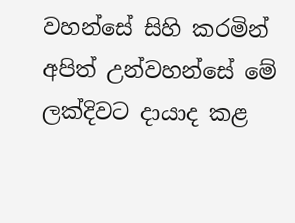වහන්සේ සිහි කරමින් අපිත් උන්වහන්සේ මේ ලක්දිවට දායාද කළ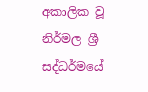අකාලික වූ නිර්මල ශ්‍රී සද්ධර්මයේ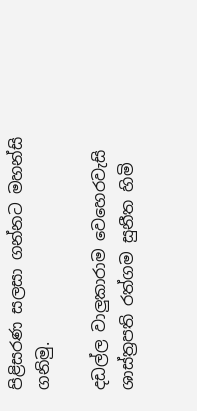පිළිසරණ සලසා ගන්නට මහන්සි ගනිමු.

දඩල්ල වාලුකාරාම වෙහෙරවැසි ශාස්ත්‍රපති රත්ගම සුනීත හිමි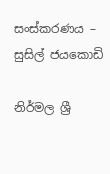සංස්කරණය – සුසිල් ජයකොඩි

නිර්මල ශ්‍රී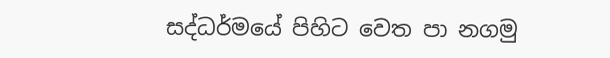සද්ධර්මයේ පිහිට වෙත පා නගමු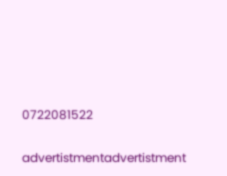0722081522


advertistmentadvertistment